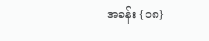အခန်း {၁၈}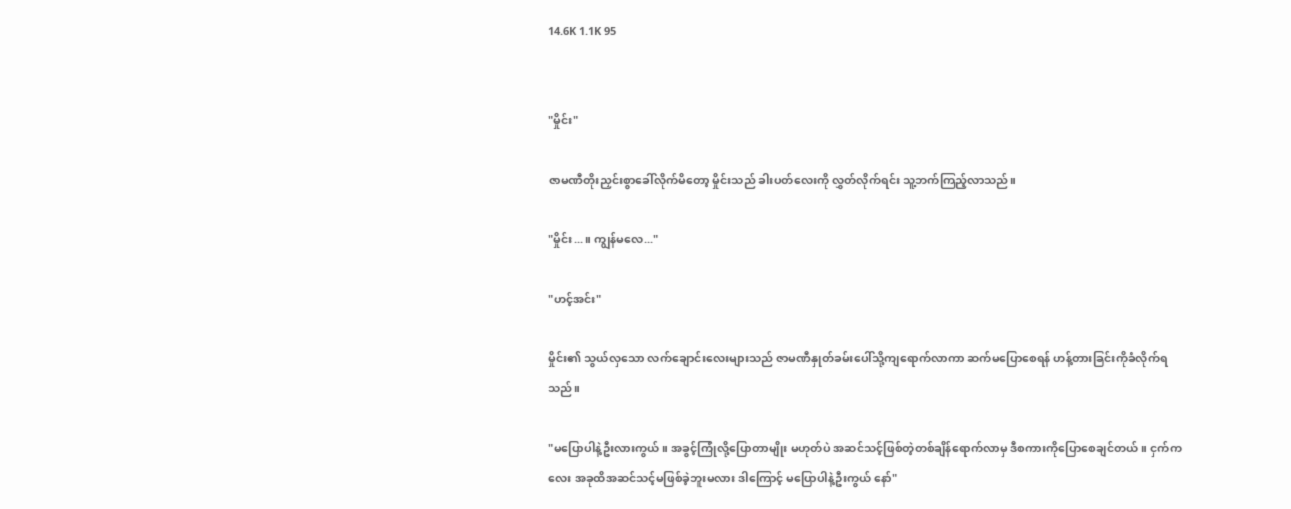14.6K 1.1K 95


"မှိုင်း"

ဇာမဏီတိုးညှင်းစွာခေါ်လိုက်မိတော့ မှိုင်းသည် ခါးပတ်လေးကို လွှတ်လိုက်ရင်း သူ့ဘက်ကြည့်လာသည်။

"မှိုင်း...။ ကျွန်မလေ..."

"ဟင့်အင်း"

မှိုင်း၏ သွယ်လှသော လက်ချောင်းလေးများသည် ဇာမဏီနှုတ်ခမ်းပေါ်သို့ကျရောက်လာကာ ဆက်မပြောစေရန် ဟန့်တားခြင်းကိုခံလိုက်ရသည်။

"မပြောပါနဲ့ဦးလားကွယ်။ အခွင့်ကြုံလို့ပြောတာမျိုး မဟုတ်ပဲ အဆင်သင့်ဖြစ်တဲ့တစ်ချိန်ရောက်လာမှ ဒီစကားကိုပြောစေချင်တယ်။ ငှက်ကလေး အခုထိအဆင်သင့်မဖြစ်ခဲ့ဘူးမလား ဒါကြောင့် မပြောပါနဲ့ဦးကွယ် နော်"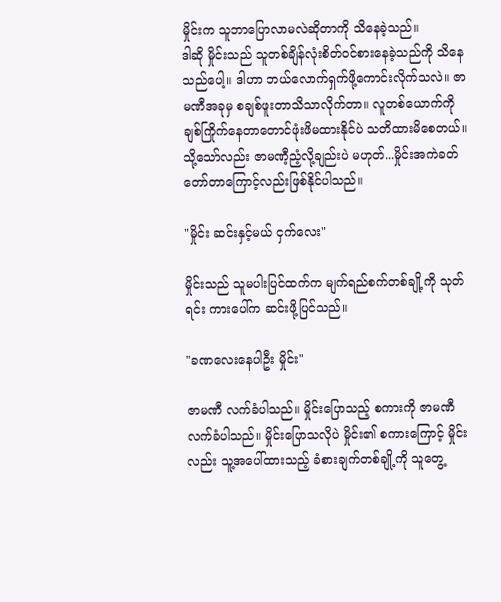မှိုင်းက သူဘာပြောလာမလဲဆိုတာကို သိနေခဲ့သည်။
ဒါဆို မှိုင်းသည် သူတစ်ချိန်လုံးစိတ်ဝင်စားနေခဲ့သည်ကို သိနေသည်ပေါ့။ ဒါဟာ ဘယ်လောက်ရှက်ဖို့ကောင်းလိုက်သလဲ။ ဇာမဏီအခုမှ စချစ်ဖူးတာသိသာလိုက်တာ။ လူတစ်ယောက်ကို ချစ်ကြိုက်နေတာတောင်ဖုံးဖိမထားနိုင်ပဲ သတိထားမိစေတယ်။ သို့သော်လည်း ဇာမဏီ့ညံ့လို့ချည်းပဲ မဟုတ်...မှိုင်းအကဲခတ်တော်တာကြောင့်လည်းဖြစ်နိုင်ပါသည်။

"မှိုင်း ဆင်းနှင့်မယ် ငှက်လေး"

မှိုင်းသည် သူမပါးပြင်ထက်က မျက်ရည်စက်တစ်ချို့ကို သုတ်ရင်း ကားပေါ်က ဆင်းဖို့ပြင်သည်။

"ခဏလေးနေပါဦး မှိုင်း"

ဇာမဏီ လက်ခံပါသည်။ မှိုင်းပြောသည့် စကားကို ဇာမဏီ လက်ခံပါသည်။ မှိုင်းပြောသလိုပဲ မှိုင်း၏ စကားကြောင့် မှိုင်းလည်း သူ့အပေါ်ထားသည့် ခံစားချက်တစ်ချို့ကို သူတွေ့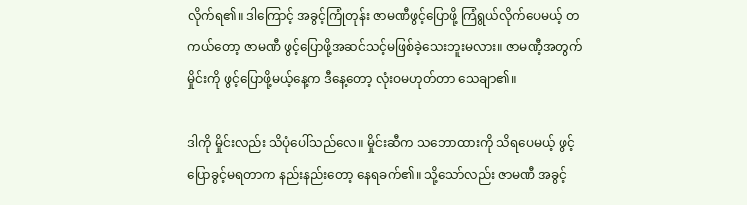လိုက်ရ၏။ ဒါကြောင့် အခွင့်ကြုံတုန်း ဇာမဏီဖွင့်ပြောဖို့ ကြံရွယ်လိုက်ပေမယ့် တကယ်တော့ ဇာမဏီ ဖွင့်ပြောဖို့အဆင်သင့်မဖြစ်ခဲ့သေးဘူးမလား။ ဇာမဏီ့အတွက် မှိုင်းကို ဖွင့်ပြောဖို့မယ့်နေ့က ဒီနေ့တော့ လုံးဝမဟုတ်တာ သေချာ၏။

ဒါကို မှိုင်းလည်း သိပုံပေါ်သည်လေ။ မှိုင်းဆီက သဘောထားကို သိရပေမယ့် ဖွင့်ပြောခွင့်မရတာက နည်းနည်းတော့ နေရခက်၏။ သို့သော်လည်း ဇာမဏီ အခွင့်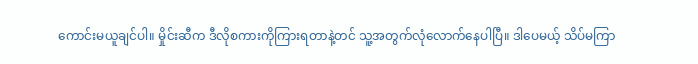ကောင်းမယူချင်ပါ။ မှိုင်းဆီက ဒီလိုစကားကိုကြားရတာနဲ့တင် သူ့အတွက်လုံလောက်နေပါပြီ။ ဒါပေမယ့် သိပ်မကြာ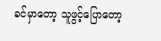ခင်မှာတော့ သူဖွင့်ပြောတော့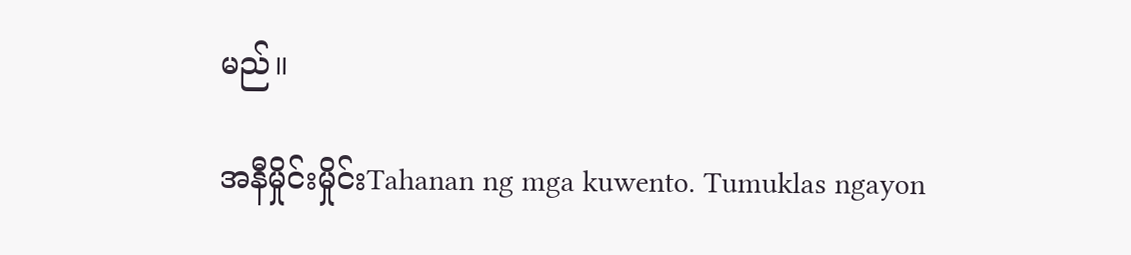မည်။

အနီမှိုင်းမှိုင်းTahanan ng mga kuwento. Tumuklas ngayon